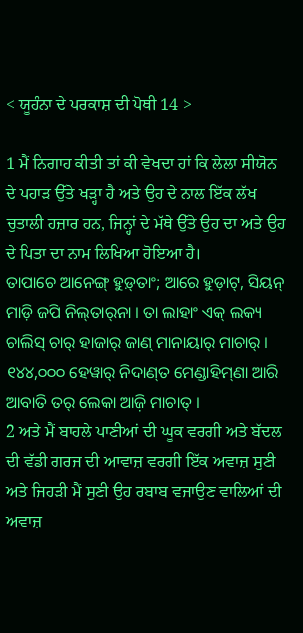< ਯੂਹੰਨਾ ਦੇ ਪਰਕਾਸ਼ ਦੀ ਪੋਥੀ 14 >

1 ਮੈਂ ਨਿਗਾਹ ਕੀਤੀ ਤਾਂ ਕੀ ਵੇਖਦਾ ਹਾਂ ਕਿ ਲੇਲਾ ਸੀਯੋਨ ਦੇ ਪਹਾੜ ਉੱਤੇ ਖੜ੍ਹਾ ਹੈ ਅਤੇ ਉਹ ਦੇ ਨਾਲ ਇੱਕ ਲੱਖ ਚੁਤਾਲੀ ਹਜ਼ਾਰ ਹਨ, ਜਿਨ੍ਹਾਂ ਦੇ ਮੱਥੇ ਉੱਤੇ ਉਹ ਦਾ ਅਤੇ ਉਹ ਦੇ ਪਿਤਾ ਦਾ ਨਾਮ ਲਿਖਿਆ ਹੋਇਆ ਹੈ।
ତାପାଚେ ଆନେଙ୍ଗ୍‌ ହୁଡ଼୍‌ତାଂ; ଆରେ ହୁଡ଼ାଟ୍‌, ସିୟନ୍‌ ମାଡ଼ି ଜପି ନିଲ୍‌ତାର୍‌ନା । ତା ଲାହାଂ ଏକ୍‌ ଲକ୍ୟ ଚାଲିସ୍‌ ଚାର୍‌ ହାଜାର୍‌ ଜାଣ୍‌ ମାନାୟାର୍‌ ମାଚାର୍‌ । ୧୪୪,୦୦୦ ହେୱାର୍‌ ନିଦାଣ୍‌ତ ମେଣ୍ଡାହିମ୍‌ଣା ଆରି ଆବାତି ତର୍‌ ଲେକା ଆଜ଼ି ମାଚାତ୍‌ ।
2 ਅਤੇ ਮੈਂ ਬਾਹਲੇ ਪਾਣੀਆਂ ਦੀ ਘੂਕ ਵਰਗੀ ਅਤੇ ਬੱਦਲ ਦੀ ਵੱਡੀ ਗਰਜ ਦੀ ਆਵਾਜ਼ ਵਰਗੀ ਇੱਕ ਅਵਾਜ਼ ਸੁਣੀ ਅਤੇ ਜਿਹੜੀ ਮੈਂ ਸੁਣੀ ਉਹ ਰਬਾਬ ਵਜਾਉਣ ਵਾਲਿਆਂ ਦੀ ਅਵਾਜ਼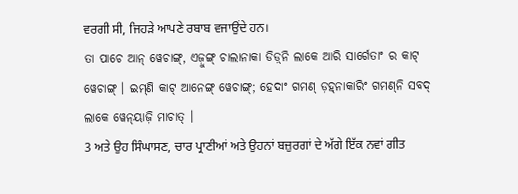ਵਰਗੀ ਸੀ, ਜਿਹੜੇ ਆਪਣੇ ਰਬਾਬ ਵਜਾਉਂਦੇ ਹਨ।
ତା ପାଚେ ଆନ୍‌ ୱେଚାଙ୍ଗ୍‌, ଏଜ଼ୁଙ୍ଗ୍‌ ଚାଲାନାକା ଡିଡ଼୍‌ନି ଲାକେ ଆରି ସାର୍ଗେତାଂ ର କାଟ୍‌ ୱେଚାଙ୍ଗ୍‌ । ଇମ୍‌ଣି କାଟ୍‌ ଆନେଙ୍ଗ୍‌ ୱେଚାଙ୍ଗ୍‌; ହେଦାଂ ଗମଣ୍‌ ଡ଼ହ୍‌ନାକାରିଂ ଗମଣ୍‌ନି ସବଦ୍‌ ଲାକେ ୱେନ୍‌ୟାଜ଼ି ମାଚାତ୍‌ ।
3 ਅਤੇ ਉਹ ਸਿੰਘਾਸਣ, ਚਾਰ ਪ੍ਰਾਣੀਆਂ ਅਤੇ ਉਹਨਾਂ ਬਜ਼ੁਰਗਾਂ ਦੇ ਅੱਗੇ ਇੱਕ ਨਵਾਂ ਗੀਤ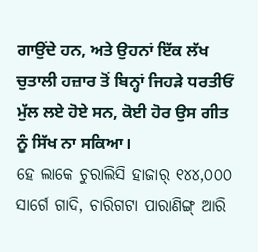ਗਾਉਂਦੇ ਹਨ, ਅਤੇ ਉਹਨਾਂ ਇੱਕ ਲੱਖ ਚੁਤਾਲੀ ਹਜ਼ਾਰ ਤੋਂ ਬਿਨ੍ਹਾਂ ਜਿਹੜੇ ਧਰਤੀਓਂ ਮੁੱਲ ਲਏ ਹੋਏ ਸਨ, ਕੋਈ ਹੋਰ ਉਸ ਗੀਤ ਨੂੰ ਸਿੱਖ ਨਾ ਸਕਿਆ।
ହେ ଲାକେ ଚୁରାଲିସି ହାଜାର୍ ୧୪୪,୦୦୦ ସାର୍ଗେ ଗାଦି, ଚାରିଗଟା ପାରାଣିଙ୍ଗ୍‌ ଆରି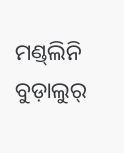ମଣ୍ଡ୍‌ଲିନି ବୁଡ଼ାଲୁର୍‌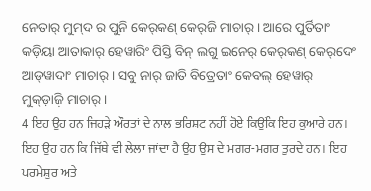ନେତାର୍‌ ମୁମ୍‌ଦ ର ପୁନି କେର୍‌କଣ୍‌ କେର୍‌ଜି ମାଚାର୍‌ । ଆରେ ପୁର୍ତିତାଂ କଡ଼ିୟା ଆତାକାର୍‌ ହେୱାରିଂ ପିସ୍ତି ବିନ୍‌ ଲଗୁ ଇନେର୍‌ କେର୍‌କଣ୍‌ କେର୍‌ଦେଂ ଆଡ୍‌ୱାଦାଂ ମାଚାର୍‌ । ସବୁ ନାର୍‌ ଜାତି ବିତ୍ରେତାଂ କେବଲ୍‌ ହେୱାର୍‌ ମୁକ୍‌ଡ଼ାଜ଼ି ମାଚାର୍‌ ।
4 ਇਹ ਉਹ ਹਨ ਜਿਹੜੇ ਔਰਤਾਂ ਦੇ ਨਾਲ ਭਰਿਸ਼ਟ ਨਹੀਂ ਹੋਏ ਕਿਉਂਕਿ ਇਹ ਕੁਆਰੇ ਹਨ। ਇਹ ਉਹ ਹਨ ਕਿ ਜਿੱਥੇ ਵੀ ਲੇਲਾ ਜਾਂਦਾ ਹੈ ਉਹ ਉਸ ਦੇ ਮਗਰ-ਮਗਰ ਤੁਰਦੇ ਹਨ। ਇਹ ਪਰਮੇਸ਼ੁਰ ਅਤੇ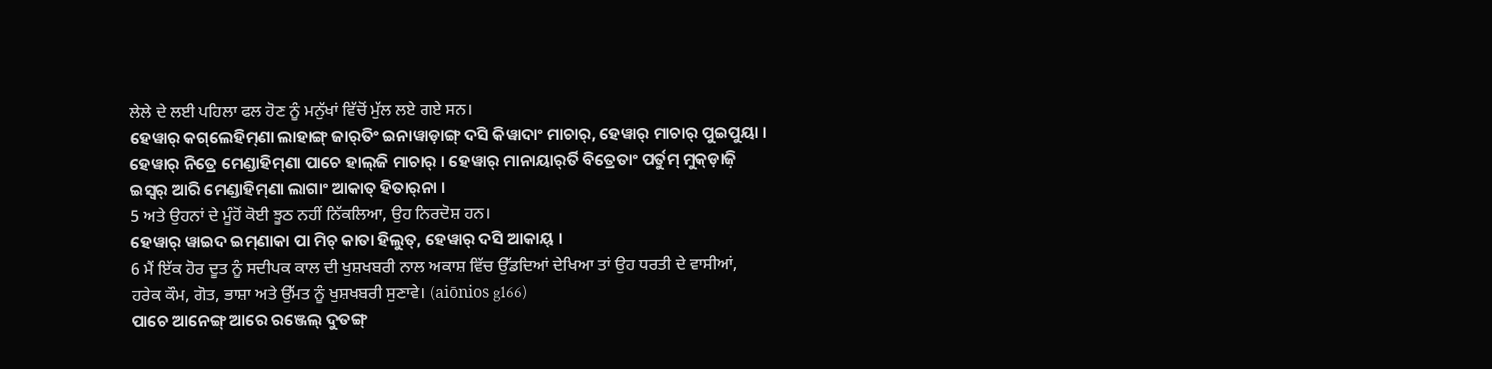ਲੇਲੇ ਦੇ ਲਈ ਪਹਿਲਾ ਫਲ ਹੋਣ ਨੂੰ ਮਨੁੱਖਾਂ ਵਿੱਚੋਂ ਮੁੱਲ ਲਏ ਗਏ ਸਨ।
ହେୱାର୍‌ କଗ୍‌ଲେହିମ୍‌ଣା ଲାହାଙ୍ଗ୍‌ ଜାର୍‌ତିଂ ଇନାୱାଡ଼ାଙ୍ଗ୍‌ ଦସି କିୱାଦାଂ ମାଚାର୍‌, ହେୱାର୍‌ ମାଚାର୍‌ ପୁଇପୁୟା । ହେୱାର୍‌ ନିତ୍ରେ ମେଣ୍ଡାହିମ୍‌ଣା ପାଚେ ହାଲ୍‌ଜି ମାଚାର୍‌ । ହେୱାର୍‌ ମାନାୟାର୍‌ର୍ତି ବିତ୍ରେତାଂ ପର୍ତୁମ୍‌ ମୁକ୍‌ଡ଼ାଜ଼ି ଇସ୍ୱର୍‌ ଆରି ମେଣ୍ଡାହିମ୍‌ଣା ଲାଗାଂ ଆକାତ୍‌ ହିତାର୍‌ନା ।
5 ਅਤੇ ਉਹਨਾਂ ਦੇ ਮੂੰਹੋਂ ਕੋਈ ਝੂਠ ਨਹੀਂ ਨਿੱਕਲਿਆ, ਉਹ ਨਿਰਦੋਸ਼ ਹਨ।
ହେୱାର୍‌ ୱାଇଦ ଇମ୍‌ଣାକା ପା ମିଚ୍‌ କାତା ହିଲୁତ୍‌, ହେୱାର୍‌ ଦସି ଆକାୟ୍‌ ।
6 ਮੈਂ ਇੱਕ ਹੋਰ ਦੂਤ ਨੂੰ ਸਦੀਪਕ ਕਾਲ ਦੀ ਖੁਸ਼ਖਬਰੀ ਨਾਲ ਅਕਾਸ਼ ਵਿੱਚ ਉੱਡਦਿਆਂ ਦੇਖਿਆ ਤਾਂ ਉਹ ਧਰਤੀ ਦੇ ਵਾਸੀਆਂ, ਹਰੇਕ ਕੌਮ, ਗੋਤ, ਭਾਸ਼ਾ ਅਤੇ ਉੱਮਤ ਨੂੰ ਖੁਸ਼ਖਬਰੀ ਸੁਣਾਵੇ। (aiōnios g166)
ପାଚେ ଆନେଙ୍ଗ୍‌ ଆରେ ରଞ୍ଜେଲ୍‌ ଦୁତଙ୍ଗ୍‌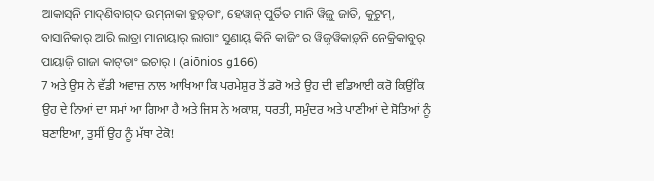ଆକାସ୍‌ନି ମାଦ୍‌ଣିବାଗ୍‌ଦ ଉମ୍‌ନାକା ହୁଡ଼୍‌ତାଂ, ହେୱାନ୍‌ ପୁର୍ତିତ ମାନି ୱିଜ଼ୁ ଜାତି, କୁଟୁମ୍‌, ବାସାନିକାର୍‌ ଆରି ଲାତ୍ରା ମାନାୟାର୍‌ ଲାଗାଂ ସୁଣାୟ୍‌ କିନି କାଜିଂ ର ୱିଜ଼୍‌ୱିକାଡ଼୍‌ନି ନେକ୍ରିକାବୁର୍‌ ପାୟାଜ଼ି ଗାଜା କାଟ୍‌ତାଂ ଇଚାର୍‌ । (aiōnios g166)
7 ਅਤੇ ਉਸ ਨੇ ਵੱਡੀ ਅਵਾਜ਼ ਨਾਲ ਆਖਿਆ ਕਿ ਪਰਮੇਸ਼ੁਰ ਤੋਂ ਡਰੋ ਅਤੇ ਉਹ ਦੀ ਵਡਿਆਈ ਕਰੋ ਕਿਉਂਕਿ ਉਹ ਦੇ ਨਿਆਂ ਦਾ ਸਮਾਂ ਆ ਗਿਆ ਹੈ ਅਤੇ ਜਿਸ ਨੇ ਅਕਾਸ਼, ਧਰਤੀ, ਸਮੁੰਦਰ ਅਤੇ ਪਾਣੀਆਂ ਦੇ ਸੋਤਿਆਂ ਨੂੰ ਬਣਾਇਆ, ਤੁਸੀਂ ਉਹ ਨੂੰ ਮੱਥਾ ਟੇਕੋ!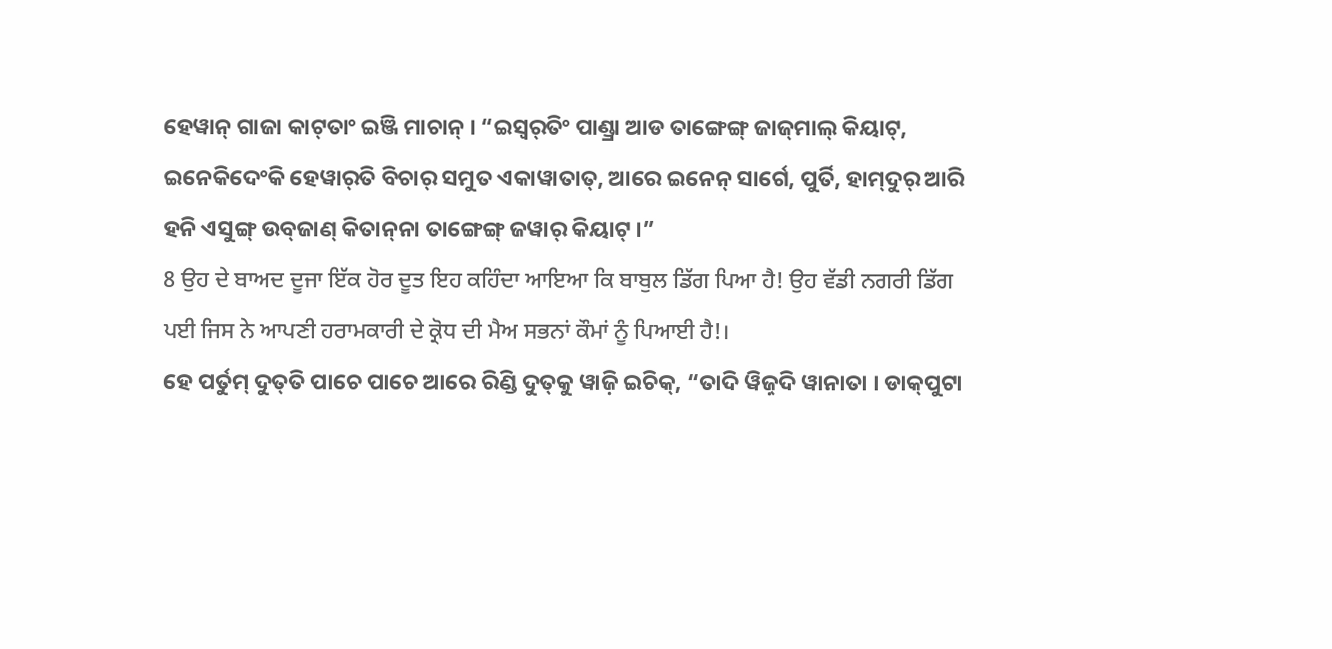ହେୱାନ୍‌ ଗାଜା କାଟ୍‌ତାଂ ଇଞ୍ଜି ମାଚାନ୍‌ । “ଇସ୍ୱର୍‌ତିଂ ପାଣ୍ଡ୍ରା ଆଡ ତାଙ୍ଗେଙ୍ଗ୍‌ ଜାଜ୍‌ମାଲ୍‌ କିୟାଟ୍‌, ଇନେକିଦେଂକି ହେୱାର୍‌ତି ବିଚାର୍‌ ସମୁତ ଏକାୱାତାତ୍‌, ଆରେ ଇନେନ୍‌ ସାର୍ଗେ, ପୁର୍ତି, ହାମ୍‌ଦୁର୍‌ ଆରି ହନି ଏସୁଙ୍ଗ୍‌ ଉବ୍‌ଜାଣ୍‌ କିତାନ୍‌ନା ତାଙ୍ଗେଙ୍ଗ୍‌ ଜୱାର୍‌ କିୟାଟ୍‌ ।”
8 ਉਹ ਦੇ ਬਾਅਦ ਦੂਜਾ ਇੱਕ ਹੋਰ ਦੂਤ ਇਹ ਕਹਿੰਦਾ ਆਇਆ ਕਿ ਬਾਬੁਲ ਡਿੱਗ ਪਿਆ ਹੈ! ਉਹ ਵੱਡੀ ਨਗਰੀ ਡਿੱਗ ਪਈ ਜਿਸ ਨੇ ਆਪਣੀ ਹਰਾਮਕਾਰੀ ਦੇ ਕ੍ਰੋਧ ਦੀ ਮੈਅ ਸਭਨਾਂ ਕੌਮਾਂ ਨੂੰ ਪਿਆਈ ਹੈ!।
ହେ ପର୍ତୁମ୍‌ ଦୁତ୍‌ତି ପାଚେ ପାଚେ ଆରେ ରିଣ୍ଡି ଦୁତ୍‌କୁ ୱାଜ଼ି ଇଚିକ୍‌, “ତାଦି ୱିଜ଼୍‌ଦି ୱାନାତା । ଡାକ୍‌ପୁଟା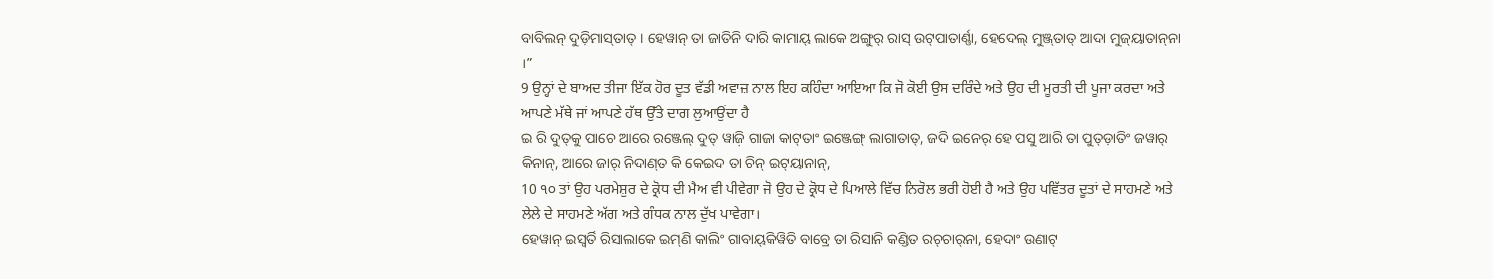ବାବିଲନ୍‌ ଦୁଡ଼ିମାସ୍‌ତାତ୍‌ । ହେୱାନ୍‌ ତା ଜାତିନି ଦାରି କାମାୟ୍‌ ଲାକେ ଅଙ୍ଗୁର୍‌ ରାସ୍‌ ଉଟ୍‌ପାତାର୍ଣ୍ଣା, ହେଦେଲ୍‌ ମୁଞ୍ଜ୍‌ତାତ୍‌ ଆଦା ମୁଜ୍‌ୟାତାନ୍‌ନା ।”
9 ਉਨ੍ਹਾਂ ਦੇ ਬਾਅਦ ਤੀਜਾ ਇੱਕ ਹੋਰ ਦੂਤ ਵੱਡੀ ਅਵਾਜ਼ ਨਾਲ ਇਹ ਕਹਿੰਦਾ ਆਇਆ ਕਿ ਜੋ ਕੋਈ ਉਸ ਦਰਿੰਦੇ ਅਤੇ ਉਹ ਦੀ ਮੂਰਤੀ ਦੀ ਪੂਜਾ ਕਰਦਾ ਅਤੇ ਆਪਣੇ ਮੱਥੇ ਜਾਂ ਆਪਣੇ ਹੱਥ ਉੱਤੇ ਦਾਗ ਲੁਆਉਂਦਾ ਹੈ
ଇ ରି ଦୁତ୍‌କୁ ପାଚେ ଆରେ ରଞ୍ଜେଲ୍‌ ଦୁତ୍‌ ୱାଜ଼ି ଗାଜା କାଟ୍‌ତାଂ ଇଞ୍ଜେଙ୍ଗ୍‌ ଲାଗାତାତ୍‌, ଜଦି ଇନେର୍‌ ହେ ପସୁ ଆରି ତା ପୁତ୍‌ଡ଼ାତିଂ ଜୱାର୍‌ କିନାନ୍‌, ଆରେ ଜାର୍‌ ନିଦାଣ୍‌ତ କି କେଇଦ ତା ଚିନ୍‌ ଇଟ୍‌ୟାନାନ୍‌,
10 ੧੦ ਤਾਂ ਉਹ ਪਰਮੇਸ਼ੁਰ ਦੇ ਕ੍ਰੋਧ ਦੀ ਮੈਅ ਵੀ ਪੀਵੇਗਾ ਜੋ ਉਹ ਦੇ ਕ੍ਰੋਧ ਦੇ ਪਿਆਲੇ ਵਿੱਚ ਨਿਰੋਲ ਭਰੀ ਹੋਈ ਹੈ ਅਤੇ ਉਹ ਪਵਿੱਤਰ ਦੂਤਾਂ ਦੇ ਸਾਹਮਣੇ ਅਤੇ ਲੇਲੇ ਦੇ ਸਾਹਮਣੇ ਅੱਗ ਅਤੇ ਗੰਧਕ ਨਾਲ ਦੁੱਖ ਪਾਵੇਗਾ।
ହେୱାନ୍‌ ଇସ୍ୱର୍ତି ରିସାଲାକେ ଇମ୍‌ଣି କାଲିଂ ଗାବାୟ୍‌କିୱିତି ବାବ୍ରେ ତା ରିସାନି କଣ୍ଡିତ ରଚ୍‌ଚାର୍‌ନା, ହେଦାଂ ଉଣାଟ୍‌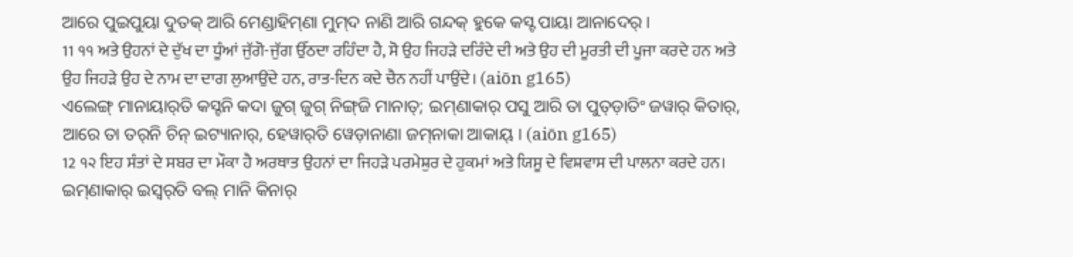ଆରେ ପୁଇପୁୟା ଦୁତକ୍‌ ଆରି ମେଣ୍ଡାହିମ୍‌ଣା ମୁମ୍‌ଦ ନାଣି ଆରି ଗନ୍ଦକ୍‌ ହୁକେ କସ୍ଟ ପାୟା ଆନାଦେର୍‌ ।
11 ੧੧ ਅਤੇ ਉਹਨਾਂ ਦੇ ਦੁੱਖ ਦਾ ਧੂੰਆਂ ਜੁੱਗੋ-ਜੁੱਗ ਉੱਠਦਾ ਰਹਿੰਦਾ ਹੈ, ਸੋ ਉਹ ਜਿਹੜੇ ਦਰਿੰਦੇ ਦੀ ਅਤੇ ਉਹ ਦੀ ਮੂਰਤੀ ਦੀ ਪੂਜਾ ਕਰਦੇ ਹਨ ਅਤੇ ਉਹ ਜਿਹੜੇ ਉਹ ਦੇ ਨਾਮ ਦਾ ਦਾਗ ਲੁਆਉਂਦੇ ਹਨ, ਰਾਤ-ਦਿਨ ਕਦੇ ਚੈਨ ਨਹੀਂ ਪਾਉਂਦੇ। (aiōn g165)
ଏଲେଙ୍ଗ୍‌ ମାନାୟାର୍‌ତି କସ୍ଟନି କଦା ଜୁଗ୍‌ ଜୁଗ୍‌ ନିଙ୍ଗ୍‌ଜି ମାନାତ୍‌; ଇମ୍‌ଣାକାର୍‌ ପସୁ ଆରି ତା ପୁତ୍‌ଡ଼ାତିଂ ଜୱାର୍‌ କିତାର୍‌, ଆରେ ତା ତର୍‌ନି ଚିନ୍‌ ଇଟ୍ୟାନାର୍‌, ହେୱାର୍‌ତି ୱେଡ଼ାନାଣା ଜମ୍‌ନାକା ଆକାୟ୍‌ । (aiōn g165)
12 ੧੨ ਇਹ ਸੰਤਾਂ ਦੇ ਸਬਰ ਦਾ ਮੌਕਾ ਹੈ ਅਰਥਾਤ ਉਹਨਾਂ ਦਾ ਜਿਹੜੇ ਪਰਮੇਸ਼ੁਰ ਦੇ ਹੁਕਮਾਂ ਅਤੇ ਯਿਸੂ ਦੇ ਵਿਸ਼ਵਾਸ ਦੀ ਪਾਲਨਾ ਕਰਦੇ ਹਨ।
ଇମ୍‌ଣାକାର୍‌ ଇସ୍ୱର୍‌ତି ବଲ୍‌ ମାନି କିନାର୍‌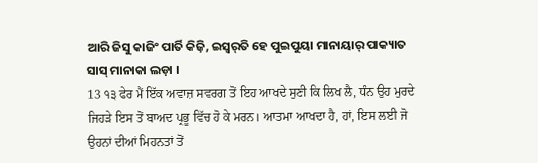ଆରି ଜିସୁ କାଜିଂ ପାର୍ତି କିଜ଼ି, ଇସ୍ୱର୍‌ତି ହେ ପୁଇପୁୟା ମାନାୟାର୍‌ ପାକ୍ୟାତ ସାସ୍‌ ମାନାକା ଲଡ଼ା ।
13 ੧੩ ਫੇਰ ਮੈਂ ਇੱਕ ਅਵਾਜ਼ ਸਵਰਗ ਤੋਂ ਇਹ ਆਖਦੇ ਸੁਣੀ ਕਿ ਲਿਖ ਲੈ, ਧੰਨ ਉਹ ਮੁਰਦੇ ਜਿਹੜੇ ਇਸ ਤੋਂ ਬਾਅਦ ਪ੍ਰਭੂ ਵਿੱਚ ਹੋ ਕੇ ਮਰਨ। ਆਤਮਾ ਆਖਦਾ ਹੈ, ਹਾਂ, ਇਸ ਲਈ ਜੋ ਉਹਨਾਂ ਦੀਆਂ ਮਿਹਨਤਾਂ ਤੋਂ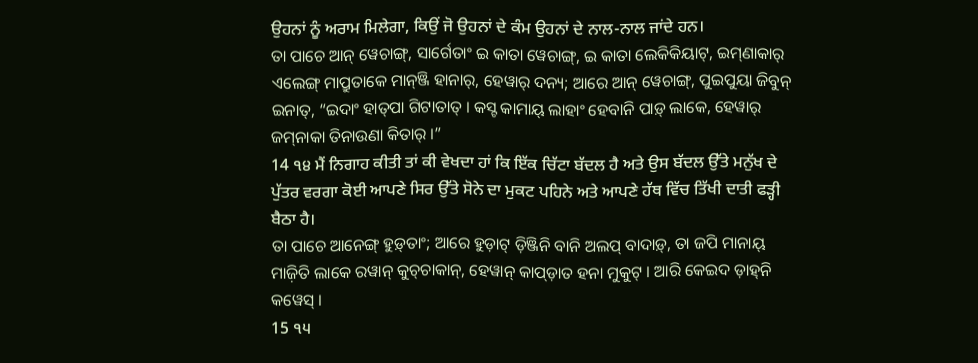ਉਹਨਾਂ ਨੂੰ ਅਰਾਮ ਮਿਲੇਗਾ, ਕਿਉਂ ਜੋ ਉਹਨਾਂ ਦੇ ਕੰਮ ਉਹਨਾਂ ਦੇ ਨਾਲ-ਨਾਲ ਜਾਂਦੇ ਹਨ।
ତା ପାଚେ ଆନ୍‌ ୱେଚାଙ୍ଗ୍‌, ସାର୍ଗେତାଂ ଇ କାତା ୱେଚାଙ୍ଗ୍‌, ଇ କାତା ଲେକିକିୟାଟ୍‌, ଇମ୍‌ଣାକାର୍‌ ଏଲେଙ୍ଗ୍‌ ମାପ୍ରୁତାକେ ମାନ୍‌ଞ୍ଜି ହାନାର୍‌, ହେୱାର୍‌ ଦନ୍ୟ; ଆରେ ଆନ୍‌ ୱେଚାଙ୍ଗ୍‌, ପୁଇପୁୟା ଜିବୁନ୍‌ ଇନାତ୍‌, “ଇଦାଂ ହାତ୍‌ପା ଗିଟାତାତ୍‌ । କସ୍ଟ କାମାୟ୍‌ ଲାହାଂ ହେବାନି ପାଡ଼୍‌ ଲାକେ, ହେୱାର୍‌ ଜମ୍‌ନାକା ତିନାଉଣା କିତାର୍‌ ।”
14 ੧੪ ਮੈਂ ਨਿਗਾਹ ਕੀਤੀ ਤਾਂ ਕੀ ਵੇਖਦਾ ਹਾਂ ਕਿ ਇੱਕ ਚਿੱਟਾ ਬੱਦਲ ਹੈ ਅਤੇ ਉਸ ਬੱਦਲ ਉੱਤੇ ਮਨੁੱਖ ਦੇ ਪੁੱਤਰ ਵਰਗਾ ਕੋਈ ਆਪਣੇ ਸਿਰ ਉੱਤੇ ਸੋਨੇ ਦਾ ਮੁਕਟ ਪਹਿਨੇ ਅਤੇ ਆਪਣੇ ਹੱਥ ਵਿੱਚ ਤਿੱਖੀ ਦਾਤੀ ਫੜ੍ਹੀ ਬੈਠਾ ਹੈ।
ତା ପାଚେ ଆନେଙ୍ଗ୍‌ ହୁଡ଼୍‌ତାଂ; ଆରେ ହୁଡ଼ାଟ୍‌ ଡ଼ିଞ୍ଜିନି ବାନି ଅଲପ୍‍ ବାଦାଡ଼୍‌, ତା ଜପି ମାନାୟ୍‌ ମାଜ଼ିତି ଲାକେ ରୱାନ୍‌ କୁଚ୍‌ଚାକାନ୍‌, ହେୱାନ୍‌ କାପ୍‌ଡ଼ାତ ହନା ମୁକୁଟ୍‌ । ଆରି କେଇଦ ଡ଼ାହ୍‌ନି କୱେସ୍‌ ।
15 ੧੫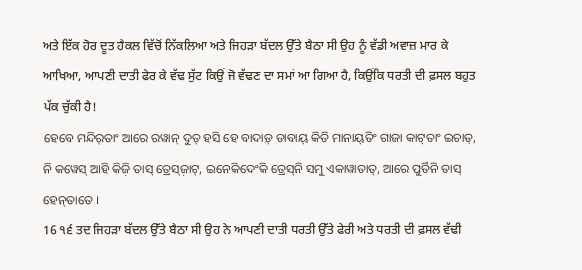ਅਤੇ ਇੱਕ ਹੋਰ ਦੂਤ ਹੈਕਲ ਵਿੱਚੋਂ ਨਿੱਕਲਿਆ ਅਤੇ ਜਿਹੜਾ ਬੱਦਲ ਉੱਤੇ ਬੈਠਾ ਸੀ ਉਹ ਨੂੰ ਵੱਡੀ ਅਵਾਜ਼ ਮਾਰ ਕੇ ਆਖਿਆ, ਆਪਣੀ ਦਾਤੀ ਫੇਰ ਕੇ ਵੱਢ ਸੁੱਟ ਕਿਉਂ ਜੋ ਵੱਢਣ ਦਾ ਸਮਾਂ ਆ ਗਿਆ ਹੈ, ਕਿਉਂਕਿ ਧਰਤੀ ਦੀ ਫ਼ਸਲ ਬਹੁਤ ਪੱਕ ਚੁੱਕੀ ਹੈ!
ହେବେ ମନ୍ଦିର୍‌ତାଂ ଆରେ ରୱାନ୍‌ ଦୁତ୍‌ ହସି ହେ ବାଦାଡ଼୍‌ ଡାବାୟ୍‌ କିତି ମାନାୟ୍‌ତିଂ ଗାଜା କାଟ୍‌ତାଂ ଇଚାତ୍‌, ନି କୱେସ୍‌ ଆହି କିଜ଼ି ତାସ୍‌ ତ୍ରେସ୍‌ଜ଼ାଟ୍‌, ଇନେକିଦେଂକି ତ୍ରେସ୍‌ନି ସମୁ ଏକାୱାତାତ୍‌, ଆରେ ପୁର୍ତିନି ତାସ୍‌ ହେନ୍‌ତାତେ ।
16 ੧੬ ਤਦ ਜਿਹੜਾ ਬੱਦਲ ਉੱਤੇ ਬੈਠਾ ਸੀ ਉਹ ਨੇ ਆਪਣੀ ਦਾਤੀ ਧਰਤੀ ਉੱਤੇ ਫੇਰੀ ਅਤੇ ਧਰਤੀ ਦੀ ਫ਼ਸਲ ਵੱਢੀ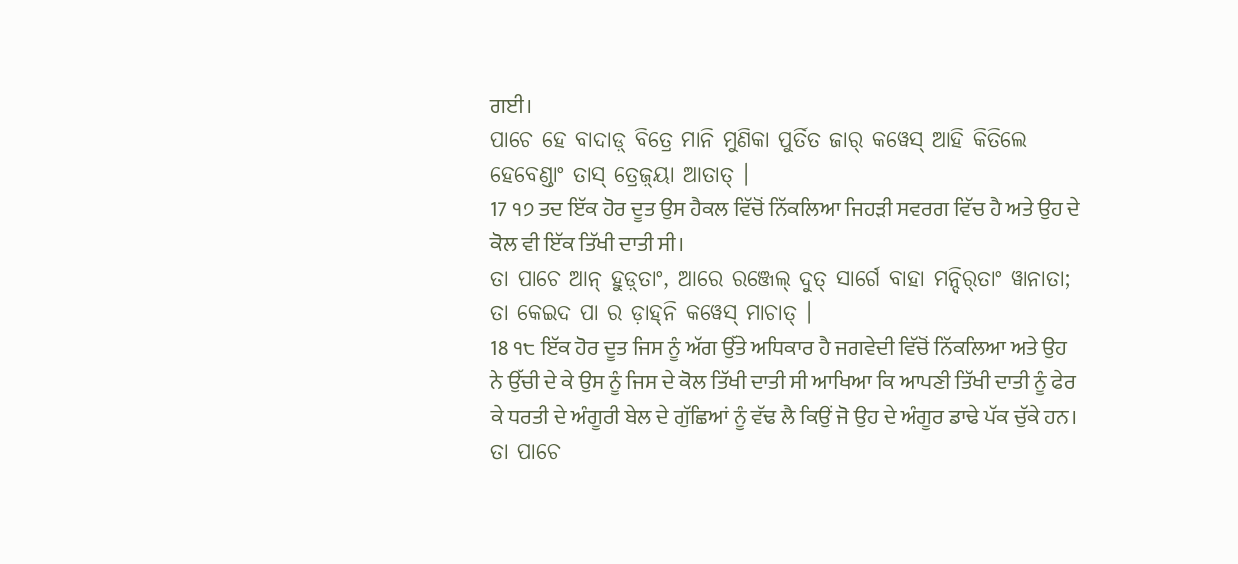ਗਈ।
ପାଚେ ହେ ବାଦାଡ଼୍‌ ବିତ୍ରେ ମାନି ମୁଣିକା ପୁର୍ତିତ ଜାର୍‌ କୱେସ୍‌ ଆହି କିତିଲେ ହେବେଣ୍ଡାଂ ତାସ୍‌ ତ୍ରେଜ଼୍‌ୟା ଆତାତ୍‌ ।
17 ੧੭ ਤਦ ਇੱਕ ਹੋਰ ਦੂਤ ਉਸ ਹੈਕਲ ਵਿੱਚੋਂ ਨਿੱਕਲਿਆ ਜਿਹੜੀ ਸਵਰਗ ਵਿੱਚ ਹੈ ਅਤੇ ਉਹ ਦੇ ਕੋਲ ਵੀ ਇੱਕ ਤਿੱਖੀ ਦਾਤੀ ਸੀ।
ତା ପାଚେ ଆନ୍‌ ହୁଡ଼୍‌ତାଂ, ଆରେ ରଞ୍ଜେଲ୍‌ ଦୁତ୍‌ ସାର୍ଗେ ବାହା ମନ୍ଦିର୍‌ତାଂ ୱାନାତା; ତା କେଇଦ ପା ର ଡ଼ାହ୍‌ନି କୱେସ୍‌ ମାଚାତ୍‌ ।
18 ੧੮ ਇੱਕ ਹੋਰ ਦੂਤ ਜਿਸ ਨੂੰ ਅੱਗ ਉੱਤੇ ਅਧਿਕਾਰ ਹੈ ਜਗਵੇਦੀ ਵਿੱਚੋਂ ਨਿੱਕਲਿਆ ਅਤੇ ਉਹ ਨੇ ਉੱਚੀ ਦੇ ਕੇ ਉਸ ਨੂੰ ਜਿਸ ਦੇ ਕੋਲ ਤਿੱਖੀ ਦਾਤੀ ਸੀ ਆਖਿਆ ਕਿ ਆਪਣੀ ਤਿੱਖੀ ਦਾਤੀ ਨੂੰ ਫੇਰ ਕੇ ਧਰਤੀ ਦੇ ਅੰਗੂਰੀ ਬੇਲ ਦੇ ਗੁੱਛਿਆਂ ਨੂੰ ਵੱਢ ਲੈ ਕਿਉਂ ਜੋ ਉਹ ਦੇ ਅੰਗੂਰ ਡਾਢੇ ਪੱਕ ਚੁੱਕੇ ਹਨ।
ତା ପାଚେ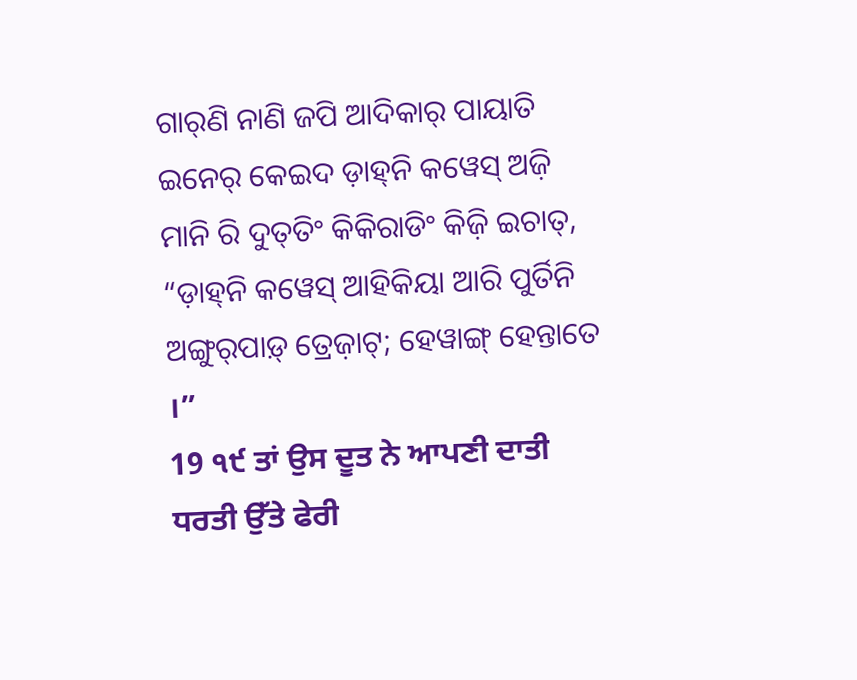ଗାର୍‌ଣି ନାଣି ଜପି ଆଦିକାର୍‌ ପାୟାତି ଇନେର୍‌ କେଇଦ ଡ଼ାହ୍‌ନି କୱେସ୍‌ ଅଜ଼ି ମାନି ରି ଦୁତ୍‌ତିଂ କିକିରାଡିଂ କିଜ଼ି ଇଚାତ୍‌, “ଡ଼ାହ୍‌ନି କୱେସ୍‌ ଆହିକିୟା ଆରି ପୁର୍ତିନି ଅଙ୍ଗୁର୍‌ପାଡ଼୍‌ ତ୍ରେଜ଼ାଟ୍‌; ହେୱାଙ୍ଗ୍‌ ହେନ୍ତାତେ ।”
19 ੧੯ ਤਾਂ ਉਸ ਦੂਤ ਨੇ ਆਪਣੀ ਦਾਤੀ ਧਰਤੀ ਉੱਤੇ ਫੇਰੀ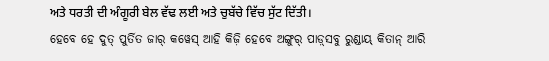ਅਤੇ ਧਰਤੀ ਦੀ ਅੰਗੂਰੀ ਬੇਲ ਵੱਢ ਲਈ ਅਤੇ ਚੁਬੱਚੇ ਵਿੱਚ ਸੁੱਟ ਦਿੱਤੀ।
ହେବେ ହେ ଦୁତ୍‌ ପୁର୍ତିତ ଜାର୍‌ କୱେସ୍‌ ଆହି କିଜ଼ି ହେବେ ଅଙ୍ଗୁର୍‌ ପାଡ଼୍‌ସବୁ ରୁଣ୍ଡାୟ୍‌ କିତାନ୍‌ ଆରି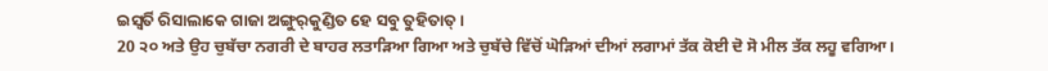ଇସ୍ୱର୍ତି ରିସାଲାକେ ଗାଜା ଅଙ୍ଗୁର୍‌କୁଣ୍ଡିତ ହେ ସବୁ ତୁହିତାତ୍‌ ।
20 ੨੦ ਅਤੇ ਉਹ ਚੁਬੱਚਾ ਨਗਰੀ ਦੇ ਬਾਹਰ ਲਤਾੜਿਆ ਗਿਆ ਅਤੇ ਚੁਬੱਚੇ ਵਿੱਚੋਂ ਘੋੜਿਆਂ ਦੀਆਂ ਲਗਾਮਾਂ ਤੱਕ ਕੋਈ ਦੋ ਸੋ ਮੀਲ ਤੱਕ ਲਹੂ ਵਗਿਆ।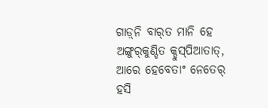ଗାଡ଼୍‌ନି ବାର୍‌ତ ମାନି ହେ ଅଙ୍ଗୁର୍‌କୁଣ୍ଡିତ କ୍ଡୁସ୍‌ପିଆତାତ୍, ଆରେ ହେବେତାଂ ନେତେର୍‌ ହସି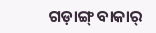ଗଡ଼ାଙ୍ଗ୍‌ ବାକାର୍‌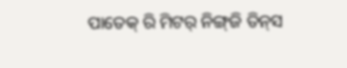ପାତେକ୍‌ ରି ମିଟର୍‌ ନିଙ୍ଗ୍‌ଜି ତିନ୍‌ସ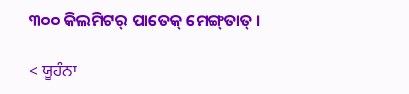୩୦୦ କିଲମିଟର୍‌ ପାତେକ୍‌ ମେଙ୍ଗ୍‌ତାତ୍‌ ।

< ਯੂਹੰਨਾ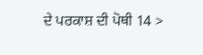ਦੇ ਪਰਕਾਸ਼ ਦੀ ਪੋਥੀ 14 >